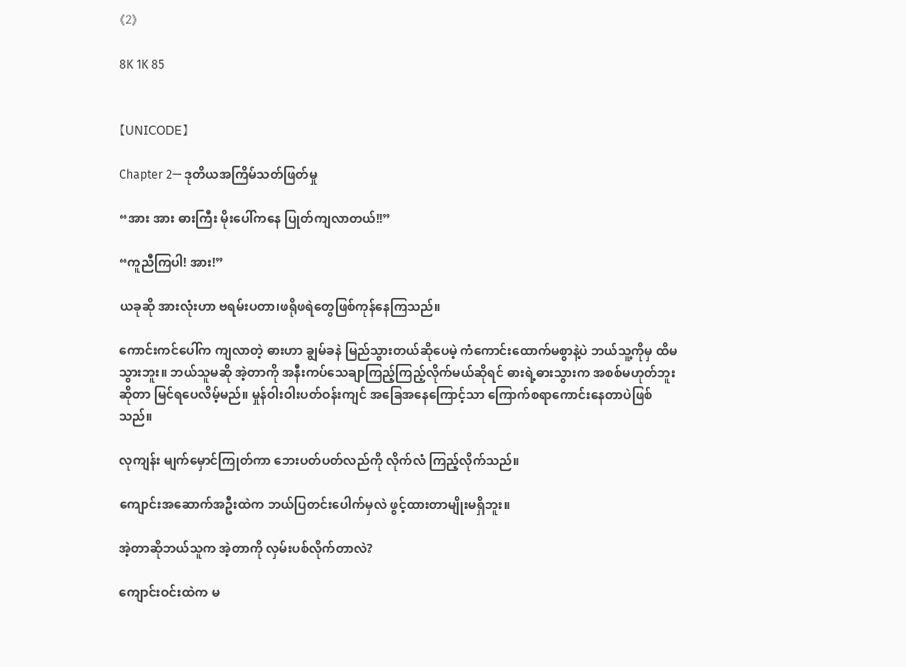《2》

8K 1K 85


【𝖴𝖭𝖨𝖢𝖮𝖣𝖤】

Chapter 2— ဒုတိယအကြိမ်သတ်ဖြတ်မှု

“အား အား ဓားကြီး မိုးပေါ်ကနေ ပြုတ်ကျလာတယ်!!”

“ကူညီကြပါ! အား!”

ယခုဆို အားလုံးဟာ ဗရမ်းပတာ၊ဖရိုဖရဲတွေဖြစ်ကုန်နေကြသည်။

ကောင်းကင်ပေါ်က ကျလာတဲ့ ဓားဟာ ချွမ်ခနဲ မြည်သွားတယ်ဆိုပေမဲ့ ကံကောင်းထောက်မစွာနဲ့ပဲ ဘယ်သူ့ကိုမှ ထိမသွားဘူး။ ဘယ်သူမဆို အဲ့တာကို အနီးကပ်သေချာကြည့်ကြည့်လိုက်မယ်ဆိုရင် ဓားရဲ့ဓားသွားက အစစ်မဟုတ်ဘူးဆိုတာ မြင်ရပေလိမ့်မည်။ မှုန်ဝါးဝါးပတ်ဝန်းကျင် အခြေအနေကြောင့်သာ ကြောက်စရာကောင်းနေတာပဲဖြစ်သည်။

လုကျန်း မျက်မှောင်ကြုတ်ကာ ဘေးပတ်ပတ်လည်ကို လိုက်လံ ကြည့်လိုက်သည်။

ကျောင်းအဆောက်အဦးထဲက ဘယ်ပြတင်းပေါက်မှလဲ ဖွင့်ထားတာမျိုးမရှိဘူး။

အဲ့တာဆိုဘယ်သူက အဲ့တာကို လှမ်းပစ်လိုက်တာလဲ?

ကျောင်းဝင်းထဲက မ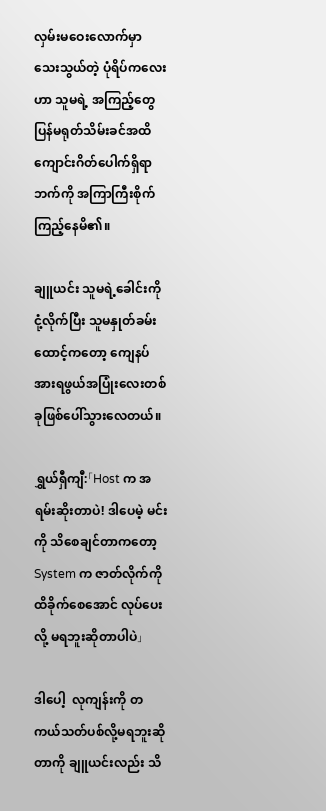လှမ်းမဝေးလောက်မှာ သေးသွယ်တဲ့ ပုံရိပ်ကလေးဟာ သူမရဲ့ အကြည့်တွေ ပြန်မရုတ်သိမ်းခင်အထိ ကျောင်းဂိတ်ပေါက်ရှိရာဘက်ကို အကြာကြီးစိုက်ကြည့်နေမိ၏။

ချူယင်း သူမရဲ့ခေါင်းကို ငုံ့လိုက်ပြီး သူမနှုတ်ခမ်းထောင့်ကတော့ ကျေနပ်အားရဖွယ်အပြုံးလေးတစ်ခုဖြစ်ပေါ်သွားလေတယ်။

ရွှယ်ရှီကျီ:「Host က အရမ်းဆိုးတာပဲ! ဒါပေမဲ့ မင်းကို သိစေချင်တာကတော့ System က ဇာတ်လိုက်ကို ထိခိုက်စေအောင် လုပ်ပေးလို့ မရဘူးဆိုတာပါပဲ」

ဒါပေါ့  လုကျန်းကို တကယ်သတ်ပစ်လို့မရဘူးဆိုတာကို ချူယင်းလည်း သိ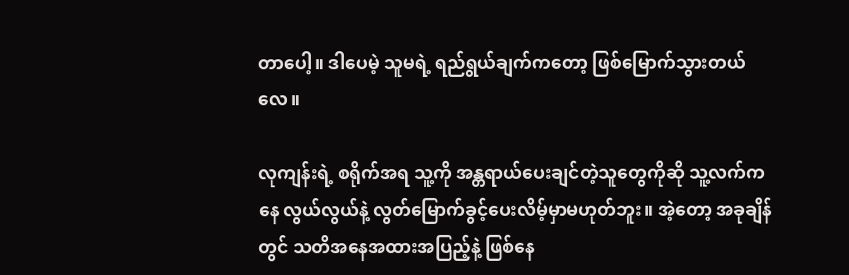တာပေါ့။ ဒါပေမဲ့ သူမရဲ့ ရည်ရွယ်ချက်ကတော့ ဖြစ်မြောက်သွားတယ်လေ။

လုကျန်းရဲ့ စရိုက်အရ သူ့ကို အန္တရာယ်‌ပေးချင်တဲ့သူတွေကိုဆို သူ့လက်ကနေ လွယ်လွယ်နဲ့ လွတ်မြောက်ခွင့်ပေးလိမ့်မှာမဟုတ်ဘူး။ အဲ့တော့ အခုချိန်တွင် သတိအနေအထားအပြည့်နဲ့ ဖြစ်နေ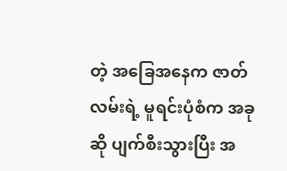တဲ့ အခြေအနေက ဇာတ်လမ်းရဲ့ မူရင်းပုံစံက အခုဆို ပျက်စီးသွားပြီး အ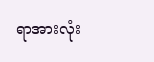ရာအားလုံး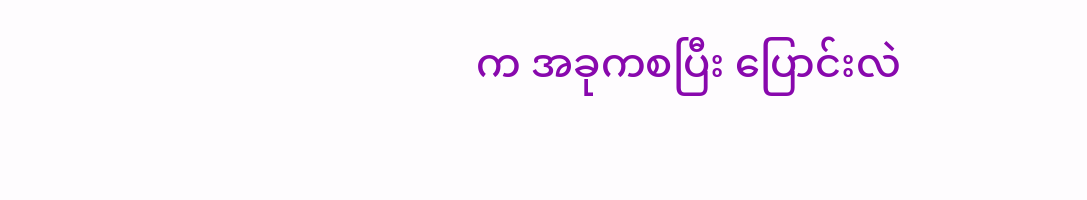က အခုကစပြီး ပြောင်းလဲ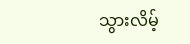သွားလိမ့်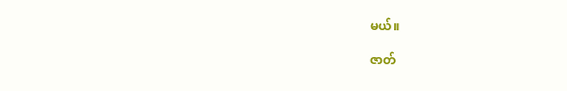မယ်။

ဇာတ်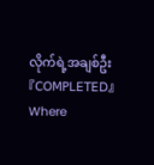လိုက်ရဲ့အချစ်ဦး 『𝖢𝖮𝖬𝖯𝖫𝖤𝖳𝖤𝖣』Where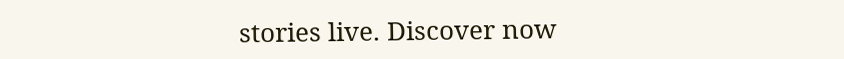stories live. Discover now